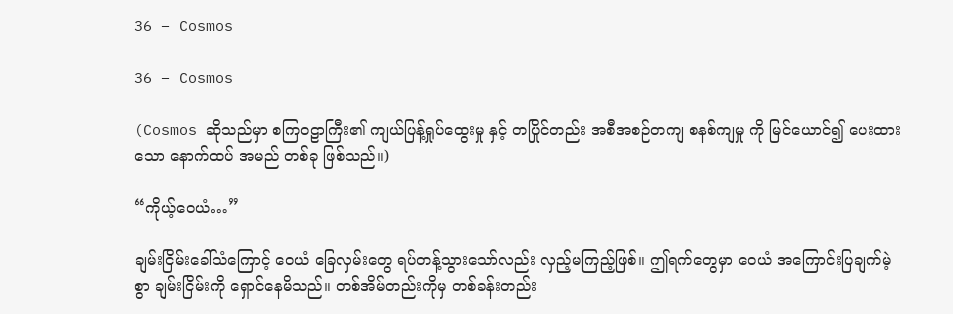36 – Cosmos

36 – Cosmos

(Cosmos ဆိုသည်မှာ စကြဝဠာကြီး၏ ကျယ်ပြန့်ရှုပ်ထွေးမှု နှင့် တပြိုင်တည်း အစီအစဉ်တကျ စနစ်ကျမှု ကို မြင်ယောင်၍ ပေးထားသော နောက်ထပ် အမည် တစ်ခု ဖြစ်သည်။)

“ကိုယ့်ဝေယံ…”

ချမ်းငြိမ်းခေါ်သံကြောင့် ဝေယံ ခြေလှမ်းတွေ ရပ်တန့်သွားသော်လည်း လှည့်မကြည့်ဖြစ်။ ဤရက်တွေမှာ ဝေယံ အကြောင်းပြချက်မဲ့စွာ ချမ်းငြိမ်းကို ရှောင်နေမိသည်။ တစ်အိမ်တည်းကိုမှ တစ်ခန်းတည်း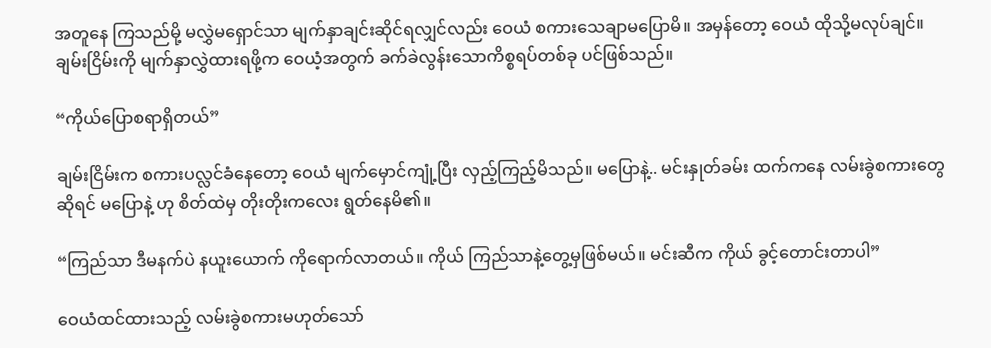အတူနေ ကြသည်မို့ မလွှဲမရှောင်သာ မျက်နှာချင်းဆိုင်ရလျှင်လည်း ဝေယံ စကားသေချာမပြောမိ။ အမှန်တော့ ဝေယံ ထိုသို့မလုပ်ချင်။ ချမ်းငြိမ်းကို မျက်နှာလွှဲထားရဖို့က ဝေယံ့အတွက် ခက်ခဲလွန်းသောကိစ္စရပ်တစ်ခု ပင်ဖြစ်သည်။

“ကိုယ်ပြောစရာရှိတယ်”

ချမ်းငြိမ်းက စကားပလ္လင်ခံနေတော့ ဝေယံ မျက်မှောင်ကျုံ့ပြီး လှည့်ကြည့်မိသည်။ မပြောနဲ့.. မင်းနှုတ်ခမ်း ထက်ကနေ လမ်းခွဲစကားတွေဆိုရင် မပြောနဲ့ ဟု စိတ်ထဲမှ တိုးတိုးကလေး ရွတ်နေမိ၏။

“ကြည်သာ ဒီမနက်ပဲ နယူးယောက် ကိုရောက်လာတယ်။ ကိုယ် ကြည်သာနဲ့တွေ့မှဖြစ်မယ်။ မင်းဆီက ကိုယ် ခွင့်တောင်းတာပါ”

ဝေယံထင်ထားသည့် လမ်းခွဲစကားမဟုတ်သော်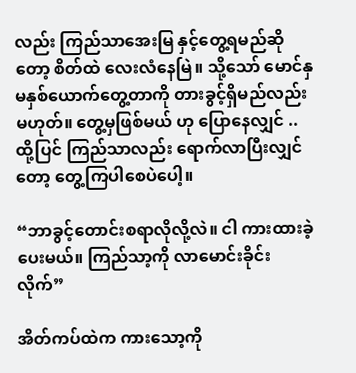လည်း ကြည်သာအေးမြ နှင့်တွေ့ရမည်ဆိုတော့ စိတ်ထဲ လေးလံနေမြဲ။ သို့သော် မောင်နှမနှစ်ယောက်တွေ့တာကို တားခွင့်ရှိမည်လည်းမဟုတ်။ တွေ့မှဖြစ်မယ် ဟု ပြောနေလျှင် .. ထို့ပြင် ကြည်သာလည်း ရောက်လာပြီးလျှင်တော့ တွေ့ကြပါစေပဲပေါ့။

“ဘာခွင့်တောင်းစရာလိုလို့လဲ။ ငါ ကားထားခဲ့ပေးမယ်။ ကြည်သာ့ကို လာမောင်းခိုင်းလိုက်”

အိတ်ကပ်ထဲက ကားသော့ကို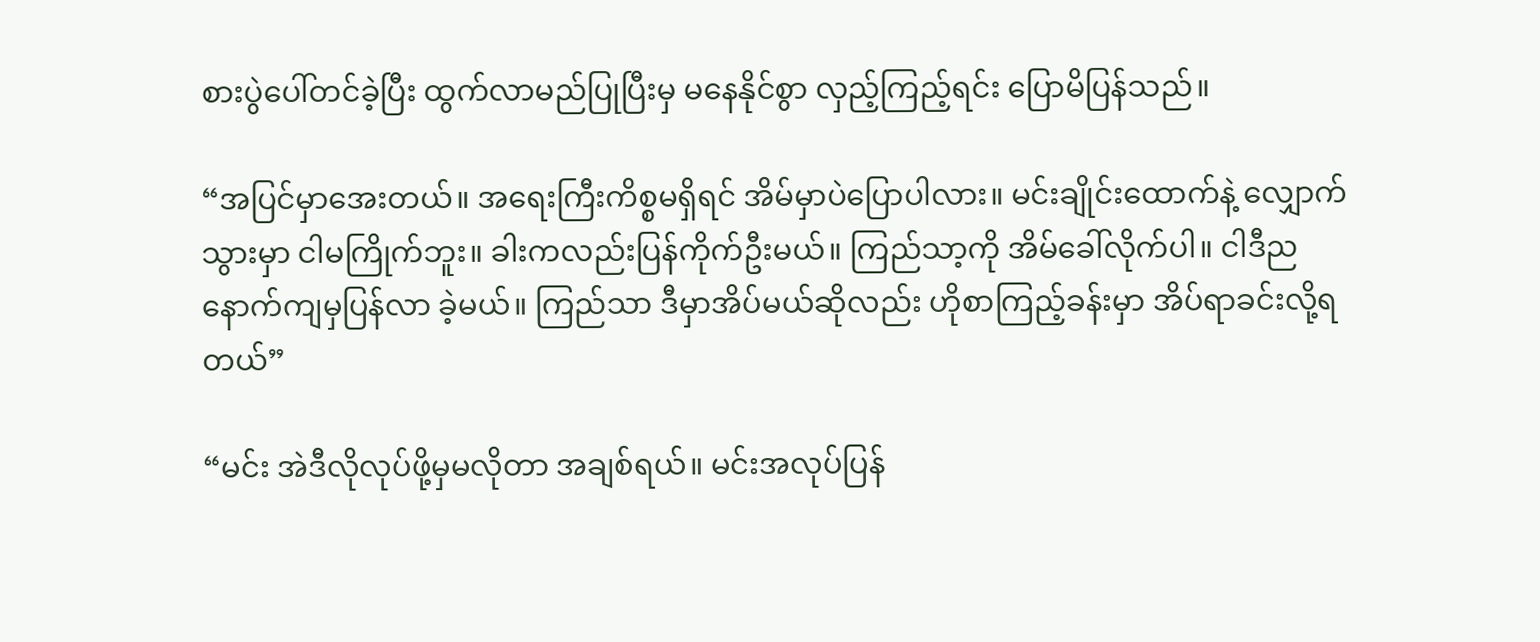စားပွဲပေါ်တင်ခဲ့ပြီး ထွက်လာမည်ပြုပြီးမှ မနေနိုင်စွာ လှည့်ကြည့်ရင်း ပြောမိပြန်သည်။

“အပြင်မှာအေးတယ်။ အရေးကြီးကိစ္စမရှိရင် အိမ်မှာပဲပြောပါလား။ မင်းချိုင်းထောက်နဲ့ လျှောက်သွားမှာ ငါမကြိုက်ဘူး။ ခါးကလည်းပြန်ကိုက်ဦးမယ်။ ကြည်သာ့ကို အိမ်ခေါ်လိုက်ပါ။ ငါဒီည နောက်ကျမှပြန်လာ ခဲ့မယ်။ ကြည်သာ ဒီမှာအိပ်မယ်ဆိုလည်း ဟိုစာကြည့်ခန်းမှာ အိပ်ရာခင်းလို့ရတယ်”

“မင်း အဲဒီလိုလုပ်ဖို့မှမလိုတာ အချစ်ရယ်။ မင်းအလုပ်ပြန်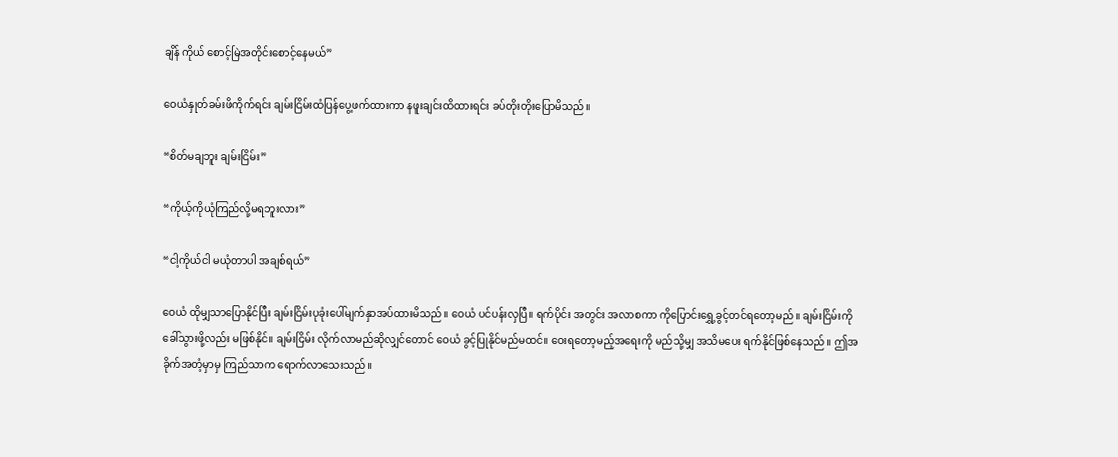ချိန် ကိုယ် စောင့်မြဲအတိုင်းစောင့်နေမယ်”

ဝေယံနှုတ်ခမ်းဖိကိုက်ရင်း ချမ်းငြိမ်းထံပြန်ပွေ့ဖက်ထားကာ နဖူးချင်းထိထားရင်း ခပ်တိုးတိုးပြောမိသည်။

“စိတ်မချဘူး ချမ်းငြိမ်း”

“ကိုယ့်ကိုယုံကြည်လို့မရဘူးလား”

“ငါ့ကိုယ်ငါ မယုံတာပါ အချစ်ရယ်”

ဝေယံ ထိုမျှသာပြောနိုင်ပြီး ချမ်းငြိမ်းပုခုံးပေါ်မျက်နှာအပ်ထားမိသည်။ ဝေယံ ပင်ပန်းလှပြီ။ ရက်ပိုင်း အတွင်း အလာစကာ ကိုပြောင်းရွှေ့ခွင့်တင်ရတော့မည်။ ချမ်းငြိမ်းကို ခေါ်သွားဖို့လည်း မဖြစ်နိုင်။ ချမ်းငြိမ်း လိုက်လာမည်ဆိုလျှင်တောင် ဝေယံ ခွင့်ပြုနိုင်မည်မထင်။ ဝေးရတော့မည့်အရေးကို မည်သို့မျှ အသိမပေး ရက်နိုင်ဖြစ်နေသည်။ ဤအခိုက်အတံ့မှာမှ ကြည်သာက ရောက်လာသေးသည်။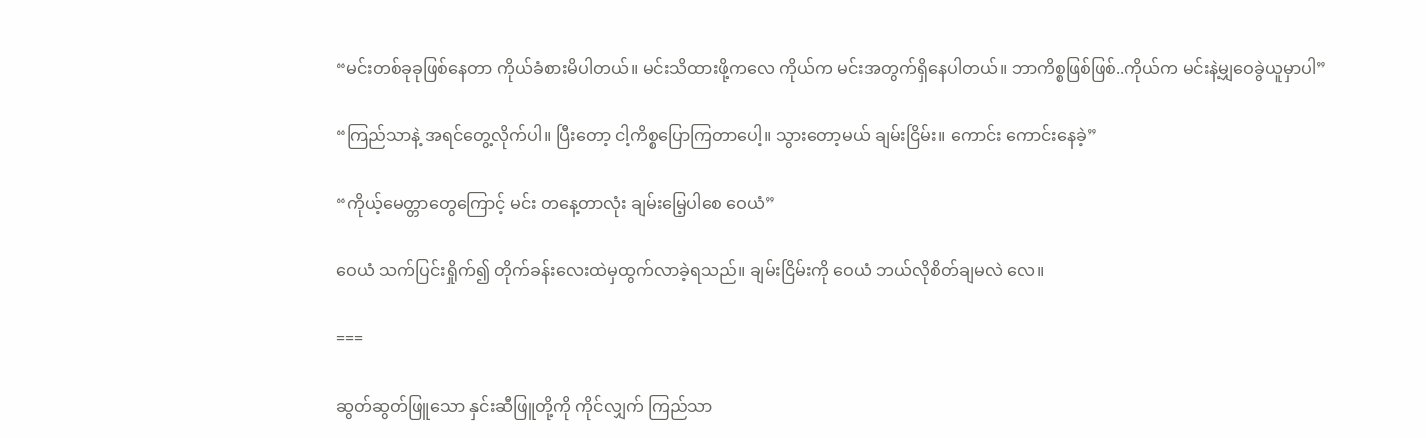“မင်းတစ်ခုခုဖြစ်နေတာ ကိုယ်ခံစားမိပါတယ်။ မင်းသိထားဖို့ကလေ ကိုယ်က မင်းအတွက်ရှိနေပါတယ်။ ဘာကိစ္စဖြစ်ဖြစ်..ကိုယ်က မင်းနဲ့မျှဝေခွဲယူမှာပါ”

“ကြည်သာနဲ့ အရင်တွေ့လိုက်ပါ။ ပြီးတော့ ငါ့ကိစ္စပြောကြတာပေါ့။ သွားတော့မယ် ချမ်းငြိမ်း။ ကောင်း ကောင်းနေခဲ့”

“ကိုယ့်မေတ္တာတွေကြောင့် မင်း တနေ့တာလုံး ချမ်းမြေ့ပါစေ ဝေယံ”

ဝေယံ သက်ပြင်းရှိုက်၍ တိုက်ခန်းလေးထဲမှထွက်လာခဲ့ရသည်။ ချမ်းငြိမ်းကို ဝေယံ ဘယ်လိုစိတ်ချမလဲ လေ။

===

ဆွတ်ဆွတ်ဖြူသော နှင်းဆီဖြူတို့ကို ကိုင်လျှက် ကြည်သာ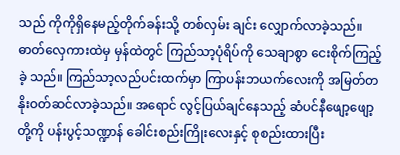သည် ကိုကိုရှိနေမည့်တိုက်ခန်းသို့ တစ်လှမ်း ချင်း လျှောက်လာခဲ့သည်။ ဓာတ်လှေကားထဲမှ မှန်ထဲတွင် ကြည်သာ့ပုံရိပ်ကို သေချာစွာ ငေးစိုက်ကြည့်ခဲ့ သည်။ ကြည်သာ့လည်ပင်းထက်မှာ ကြာပန်းဘယက်လေးကို အမြတ်တနိုးဝတ်ဆင်လာခဲ့သည်။ အရောင် လွင့်ပြယ်ချင်နေသည့် ဆံပင်နီဖျော့ဖျော့တို့ကို ပန်းပွင့်သဏ္ဍာန် ခေါင်းစည်းကြိုးလေးနှင့် စုစည်းထားပြီး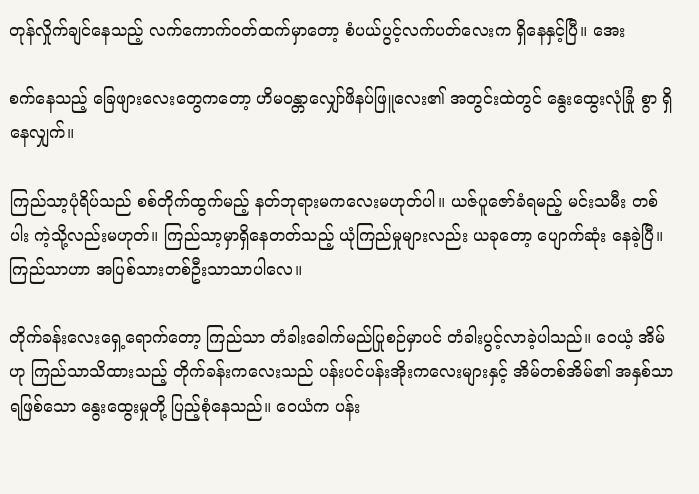တုန်လှိုက်ချင်နေသည့် လက်ကောက်ဝတ်ထက်မှာတော့ စံပယ်ပွင့်လက်ပတ်လေးက ရှိနေနှင့်ပြီ။ အေး

စက်နေသည့် ခြေဖျားလေးတွေကတော့ ဟိမဝန္တာလျှော်ဖိနပ်ဖြူလေး၏ အတွင်းထဲတွင် နွေးထွေးလုံခြုံ စွာ ရှိနေလျှက်။

ကြည်သာ့ပုံရိပ်သည် စစ်တိုက်ထွက်မည့် နတ်ဘုရားမကလေးမဟုတ်ပါ။ ယဇ်ပူဇော်ခံရမည့် မင်းသမီး တစ်ပါး ကဲ့သို့လည်းမဟုတ်။ ကြည်သာ့မှာရှိနေတတ်သည့် ယုံကြည်မှုများလည်း ယခုတော့ ပျောက်ဆုံး နေခဲ့ပြီ။ ကြည်သာဟာ အပြစ်သားတစ်ဦးသာသာပါလေ။

တိုက်ခန်းလေးရှေ့ရောက်တော့ ကြည်သာ တံခါးခေါက်မည်ပြုစဉ်မှာပင် တံခါးပွင့်လာခဲ့ပါသည်။ ဝေယံ့ အိမ် ဟု ကြည်သာသိထားသည့် တိုက်ခန်းကလေးသည် ပန်းပင်ပန်းအိုးကလေးများနှင့် အိမ်တစ်အိမ်၏ အနှစ်သာရဖြစ်သော နွေးထွေးမှုတို့ ပြည့်စုံနေသည်။ ဝေယံက ပန်း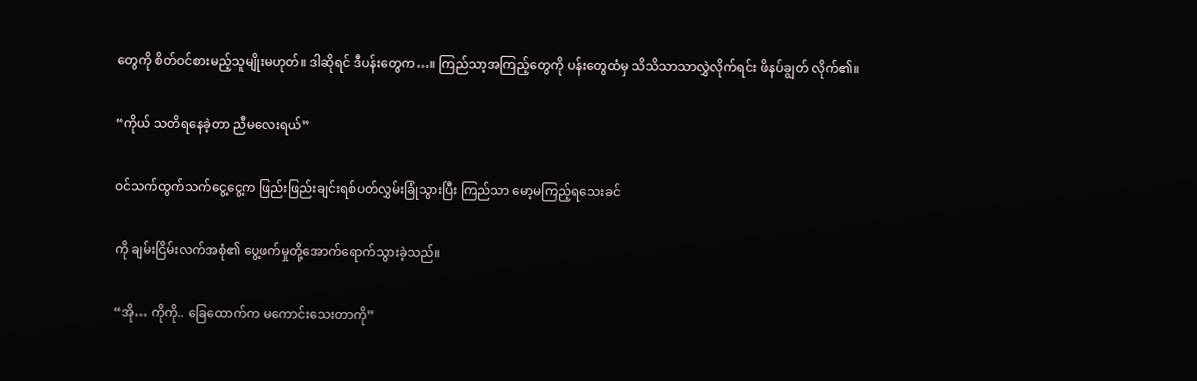တွေကို စိတ်ဝင်စားမည့်သူမျိုးမဟုတ်။ ဒါဆိုရင် ဒီပန်းတွေက…။ ကြည်သာ့အကြည့်တွေကို ပန်းတွေထံမှ သိသိသာသာလွှဲလိုက်ရင်း ဖိနပ်ချွတ် လိုက်၏။

“ကိုယ် သတိရနေခဲ့တာ ညီမလေးရယ်”

ဝင်သက်ထွက်သက်ငွေ့ငွေ့က ဖြည်းဖြည်းချင်းရစ်ပတ်လွှမ်းခြုံသွားပြီး ကြည်သာ မော့မကြည့်ရသေးခင်

ကို ချမ်းငြိမ်းလက်အစုံ၏ ပွေ့ဖက်မှုတို့အောက်ရောက်သွားခဲ့သည်။

“အို… ကိုကို.. ခြေထောက်က မကောင်းသေးတာကို”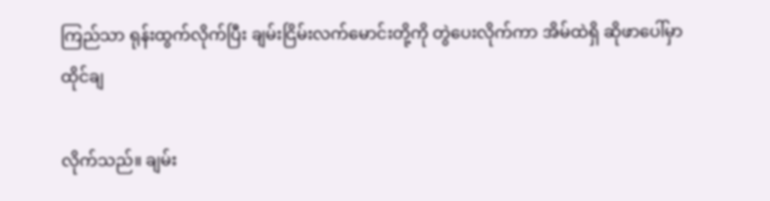ကြည်သာ ရုန်းထွက်လိုက်ပြီး ချမ်းငြိမ်းလက်မောင်းတို့ကို တွဲပေးလိုက်ကာ အိမ်ထဲရှိ ဆိုဖာပေါ်မှာ ထိုင်ချ

လိုက်သည်။ ချမ်း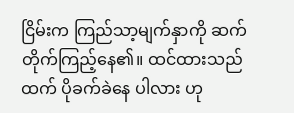ငြိမ်းက ကြည်သာ့မျက်နှာကို ဆက်တိုက်ကြည့်နေ၏။ ထင်ထားသည်ထက် ပိုခက်ခဲနေ ပါလား ဟု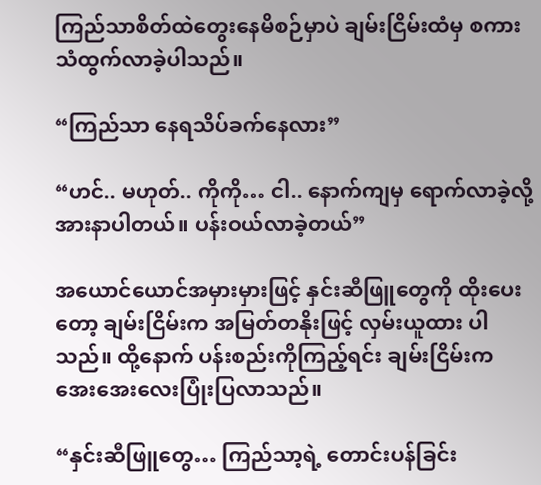ကြည်သာစိတ်ထဲတွေးနေမိစဉ်မှာပဲ ချမ်းငြိမ်းထံမှ စကားသံထွက်လာခဲ့ပါသည်။

“ကြည်သာ နေရသိပ်ခက်နေလား”

“ဟင်.. မဟုတ်.. ကိုကို… ငါ.. နောက်ကျမှ ရောက်လာခဲ့လို့ အားနာပါတယ်။ ပန်းဝယ်လာခဲ့တယ်”

အယောင်ယောင်အမှားမှားဖြင့် နှင်းဆီဖြူတွေကို ထိုးပေးတော့ ချမ်းငြိမ်းက အမြတ်တနိုးဖြင့် လှမ်းယူထား ပါသည်။ ထို့နောက် ပန်းစည်းကိုကြည့်ရင်း ချမ်းငြိမ်းက အေးအေးလေးပြုံးပြလာသည်။

“နှင်းဆီဖြူတွေ… ကြည်သာ့ရဲ့ တောင်းပန်ခြင်း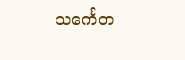သင်္ကေတ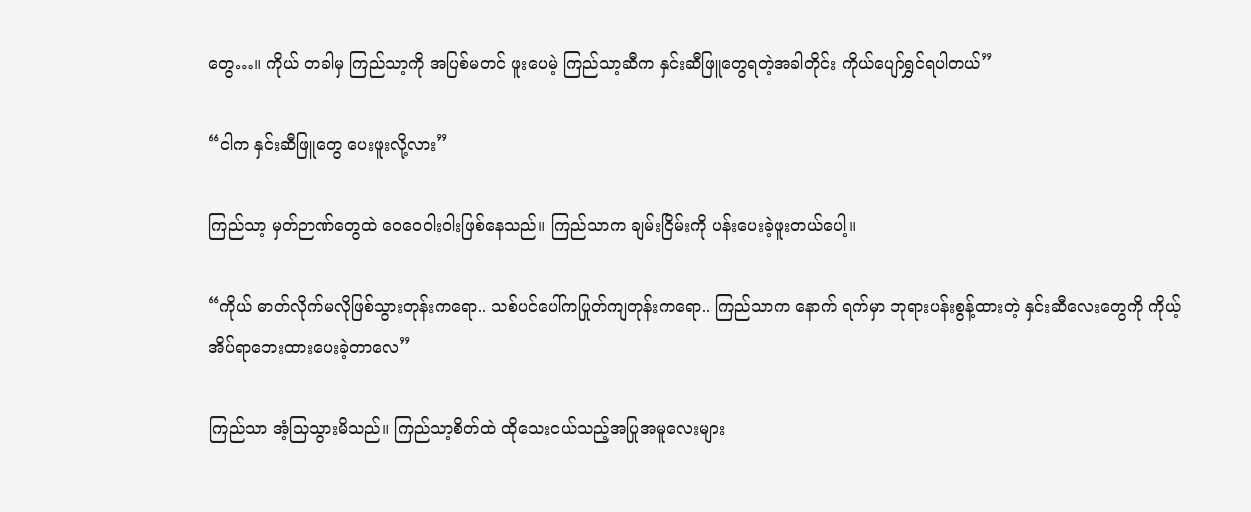တွေ…။ ကိုယ် တခါမှ ကြည်သာ့ကို အပြစ်မတင် ဖူးပေမဲ့ ကြည်သာ့ဆီက နှင်းဆီဖြူတွေရတဲ့အခါတိုင်း ကိုယ်ပျော်ရွှင်ရပါတယ်”

“ငါက နှင်းဆီဖြူတွေ ပေးဖူးလို့လား”

ကြည်သာ့ မှတ်ဉာဏ်တွေထဲ ဝေဝေဝါးဝါးဖြစ်နေသည်။ ကြည်သာက ချမ်းငြိမ်းကို ပန်းပေးခဲ့ဖူးတယ်ပေါ့။

“ကိုယ် ဓာတ်လိုက်မလိုဖြစ်သွားတုန်းကရော.. သစ်ပင်ပေါ်ကပြုတ်ကျတုန်းကရော.. ကြည်သာက နောက် ရက်မှာ ဘုရားပန်းစွန့်ထားတဲ့ နှင်းဆီလေးတွေကို ကိုယ့်အိပ်ရာဘေးထားပေးခဲ့တာလေ”

ကြည်သာ အံ့သြသွားမိသည်။ ကြည်သာ့စိတ်ထဲ ထိုသေးငယ်သည့်အပြုအမူလေးများ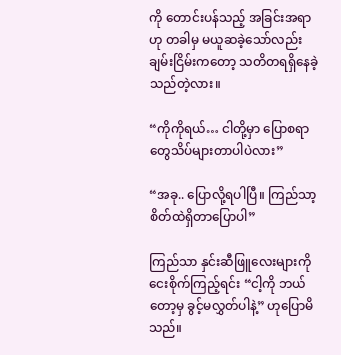ကို တောင်းပန်သည့် အခြင်းအရာဟု တခါမှ မယူဆခဲ့သော်လည်း ချမ်းငြိမ်းကတော့ သတိတရရှိနေခဲ့သည်တဲ့လား။

“ကိုကိုရယ်… ငါတို့မှာ ပြောစရာတွေသိပ်များတာပါပဲလား”

“အခု.. ပြောလို့ရပါပြီ။ ကြည်သာ့ စိတ်ထဲရှိတာပြောပါ”

ကြည်သာ နှင်းဆီဖြူလေးများကို ငေးစိုက်ကြည့်ရင်း “ငါ့ကို ဘယ်တော့မှ ခွင့်မလွှတ်ပါနဲ့” ဟုပြောမိသည်။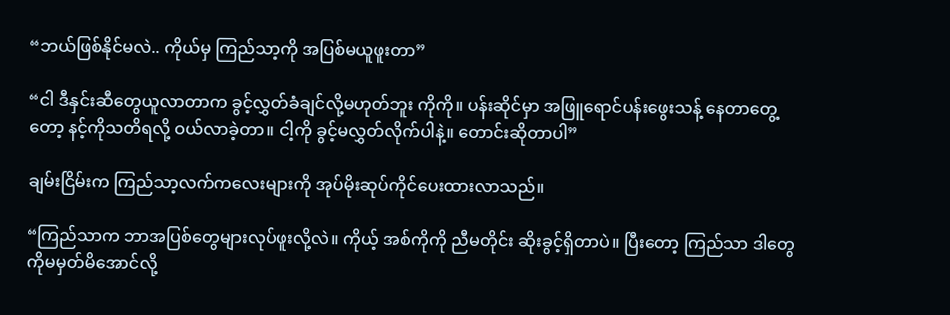“ဘယ်ဖြစ်နိုင်မလဲ.. ကိုယ်မှ ကြည်သာ့ကို အပြစ်မယူဖူးတာ”

“ငါ ဒီနှင်းဆီတွေယူလာတာက ခွင့်လွှတ်ခံချင်လို့မဟုတ်ဘူး ကိုကို။ ပန်းဆိုင်မှာ အဖြူရောင်ပန်းဖွေးသန့် နေတာတွေ့တော့ နင့်ကိုသတိရလို့ ဝယ်လာခဲ့တာ။ ငါ့ကို ခွင့်မလွှတ်လိုက်ပါနဲ့။ တောင်းဆိုတာပါ”

ချမ်းငြိမ်းက ကြည်သာ့လက်ကလေးများကို အုပ်မိုးဆုပ်ကိုင်ပေးထားလာသည်။

“ကြည်သာက ဘာအပြစ်တွေများလုပ်ဖူးလို့လဲ။ ကိုယ့် အစ်ကိုကို ညီမတိုင်း ဆိုးခွင့်ရှိတာပဲ။ ပြီးတော့ ကြည်သာ ဒါတွေကိုမမှတ်မိအောင်လို့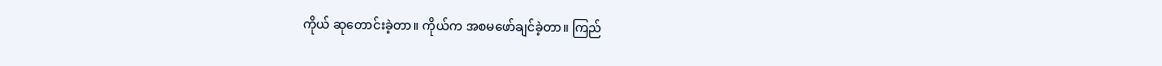ကိုယ် ဆုတောင်းခဲ့တာ။ ကိုယ်က အစမဖော်ချင်ခဲ့တာ။ ကြည်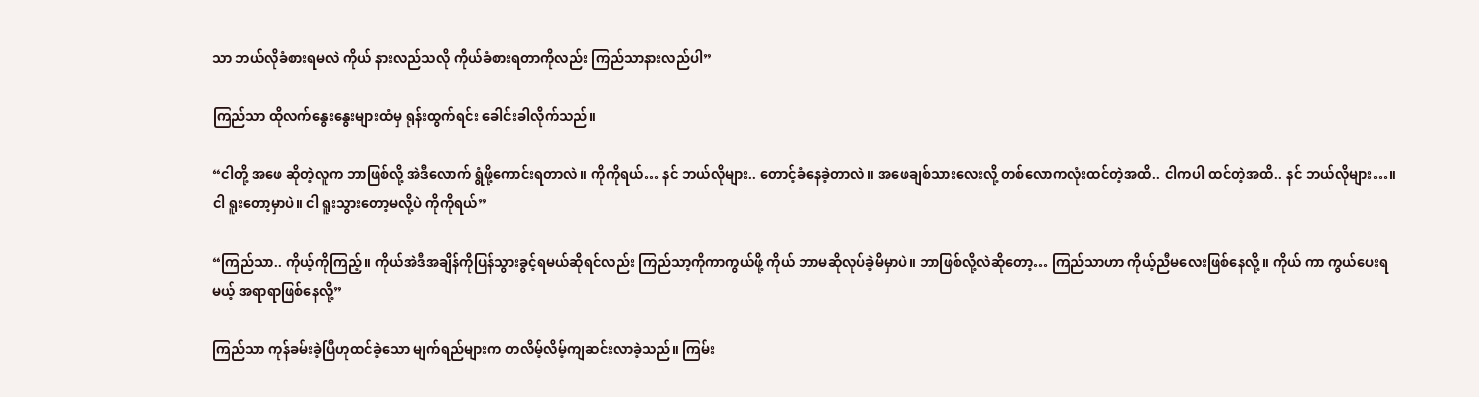သာ ဘယ်လိုခံစားရမလဲ ကိုယ် နားလည်သလို ကိုယ်ခံစားရတာကိုလည်း ကြည်သာနားလည်ပါ”

ကြည်သာ ထိုလက်နွေးနွေးများထံမှ ရုန်းထွက်ရင်း ခေါင်းခါလိုက်သည်။

“ငါတို့ အဖေ ဆိုတဲ့လူက ဘာဖြစ်လို့ အဲဒီလောက် ရွံဖို့ကောင်းရတာလဲ။ ကိုကိုရယ်… နင် ဘယ်လိုများ.. တောင့်ခံနေခဲ့တာလဲ။ အဖေချစ်သားလေးလို့ တစ်လောကလုံးထင်တဲ့အထိ.. ငါကပါ ထင်တဲ့အထိ.. နင် ဘယ်လိုများ…။ ငါ ရူးတော့မှာပဲ။ ငါ ရူးသွားတော့မလို့ပဲ ကိုကိုရယ်”

“ကြည်သာ.. ကိုယ့်ကိုကြည့်။ ကိုယ်အဲဒီအချိန်ကိုပြန်သွားခွင့်ရမယ်ဆိုရင်လည်း ကြည်သာ့ကိုကာကွယ်ဖို့ ကိုယ် ဘာမဆိုလုပ်ခဲ့မိမှာပဲ။ ဘာဖြစ်လို့လဲဆိုတော့… ကြည်သာဟာ ကိုယ့်ညီမလေးဖြစ်နေလို့။ ကိုယ် ကာ ကွယ်ပေးရမယ့် အရာရာဖြစ်နေလို့”

ကြည်သာ ကုန်ခမ်းခဲ့ပြီဟုထင်ခဲ့သော မျက်ရည်များက တလိမ့်လိမ့်ကျဆင်းလာခဲ့သည်။ ကြမ်း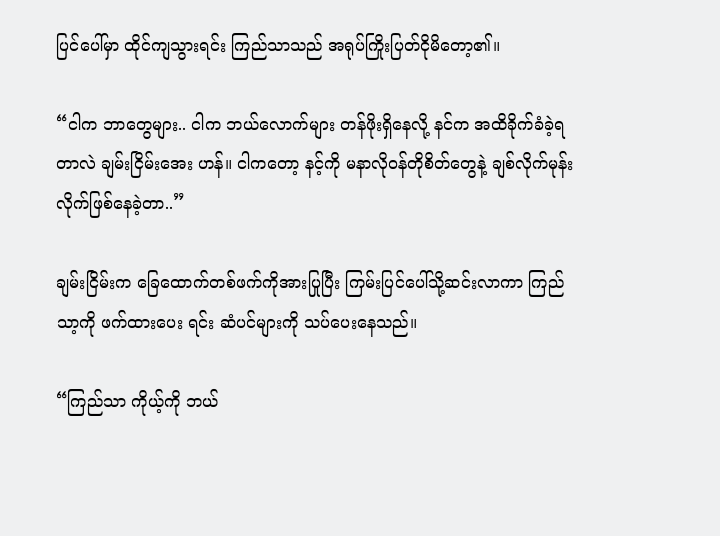ပြင်ပေါ်မှာ ထိုင်ကျသွားရင်း ကြည်သာသည် အရုပ်ကြိုးပြတ်ငိုမိတော့၏။

“ငါက ဘာတွေများ.. ငါက ဘယ်လောက်များ တန်ဖိုးရှိနေလို့ နင်က အထိခိုက်ခံခဲ့ရတာလဲ ချမ်းငြိမ်းအေး ဟန်။ ငါကတော့ နင့်ကို မနာလိုဝန်တိုစိတ်တွေနဲ့ ချစ်လိုက်မုန်းလိုက်ဖြစ်နေခဲ့တာ..”

ချမ်းငြိမ်းက ခြေထောက်တစ်ဖက်ကိုအားပြုပြီး ကြမ်းပြင်ပေါ်သို့ဆင်းလာကာ ကြည်သာ့ကို ဖက်ထားပေး ရင်း ဆံပင်များကို သပ်ပေးနေသည်။

“ကြည်သာ ကိုယ့်ကို ဘယ်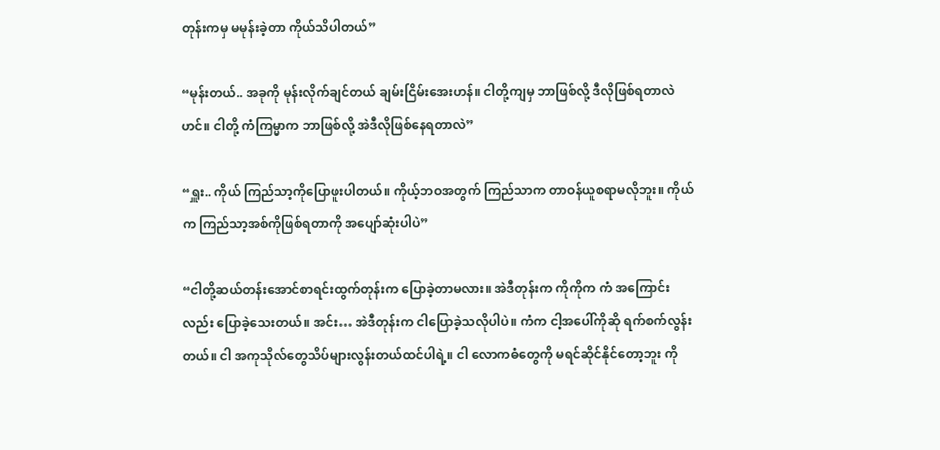တုန်းကမှ မမုန်းခဲ့တာ ကိုယ်သိပါတယ်”

“မုန်းတယ်.. အခုကို မုန်းလိုက်ချင်တယ် ချမ်းငြိမ်းအေးဟန်။ ငါတို့ကျမှ ဘာဖြစ်လို့ ဒီလိုဖြစ်ရတာလဲဟင်။ ငါတို့ ကံကြမ္မာက ဘာဖြစ်လို့ အဲဒီလိုဖြစ်နေရတာလဲ”

“ရှူး.. ကိုယ် ကြည်သာ့ကိုပြောဖူးပါတယ်။ ကိုယ့်ဘဝအတွက် ကြည်သာက တာဝန်ယူစရာမလိုဘူး။ ကိုယ် က ကြည်သာ့အစ်ကိုဖြစ်ရတာကို အပျော်ဆုံးပါပဲ”

“ငါတို့ဆယ်တန်းအောင်စာရင်းထွက်တုန်းက ပြောခဲ့တာမလား။ အဲဒီတုန်းက ကိုကိုက ကံ အကြောင်း လည်း ပြောခဲ့သေးတယ်။ အင်း… အဲဒီတုန်းက ငါပြောခဲ့သလိုပါပဲ။ ကံက ငါ့အပေါ်ကိုဆို ရက်စက်လွန်း တယ်။ ငါ အကုသိုလ်တွေသိပ်များလွန်းတယ်ထင်ပါရဲ့။ ငါ လောကဓံတွေကို မရင်ဆိုင်နိုင်တော့ဘူး ကို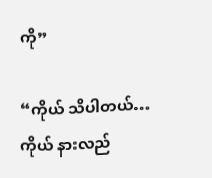ကို”

“ကိုယ် သိပါတယ်… ကိုယ် နားလည်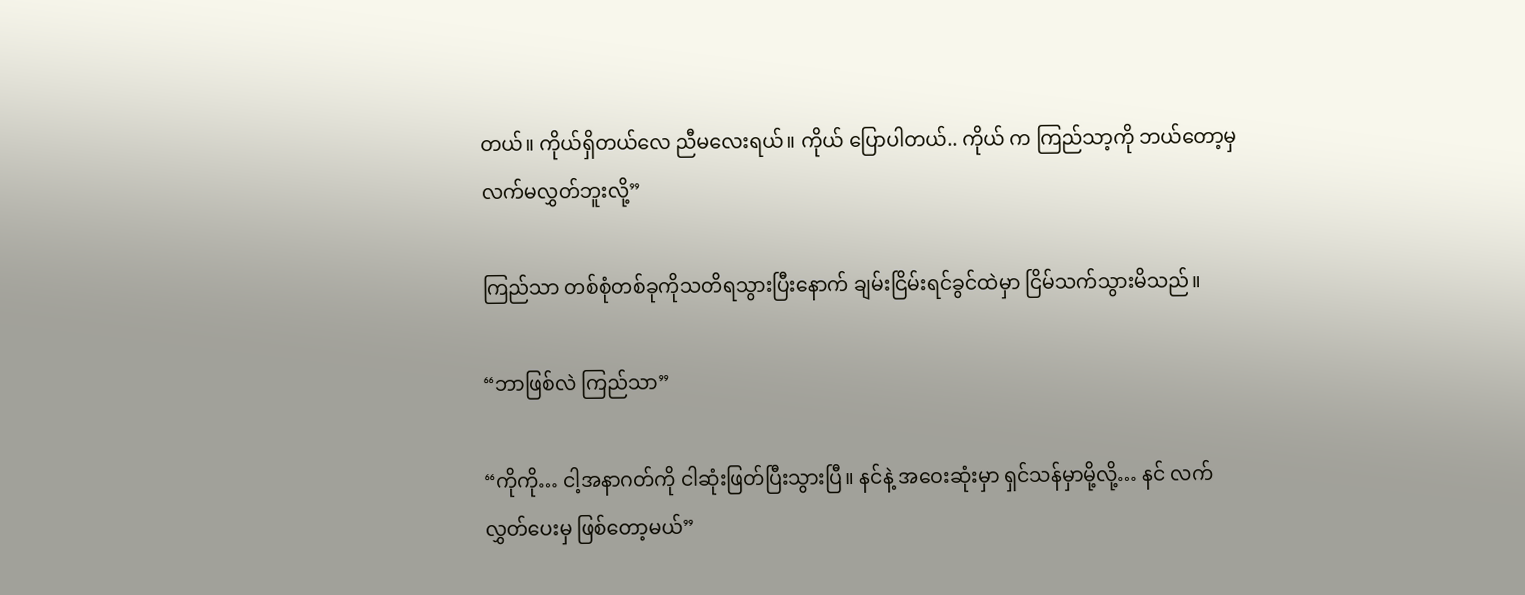တယ်။ ကိုယ်ရှိတယ်လေ ညီမလေးရယ်။ ကိုယ် ပြောပါတယ်.. ကိုယ် က ကြည်သာ့ကို ဘယ်တော့မှ လက်မလွှတ်ဘူးလို့”

ကြည်သာ တစ်စုံတစ်ခုကိုသတိရသွားပြီးနောက် ချမ်းငြိမ်းရင်ခွင်ထဲမှာ ငြိမ်သက်သွားမိသည်။

“ဘာဖြစ်လဲ ကြည်သာ”

“ကိုကို… ငါ့အနာဂတ်ကို ငါဆုံးဖြတ်ပြီးသွားပြီ။ နင်နဲ့ အဝေးဆုံးမှာ ရှင်သန်မှာမို့လို့… နင် လက်လွှတ်ပေးမှ ဖြစ်တော့မယ်”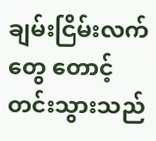ချမ်းငြိမ်းလက်တွေ တောင့်တင်းသွားသည်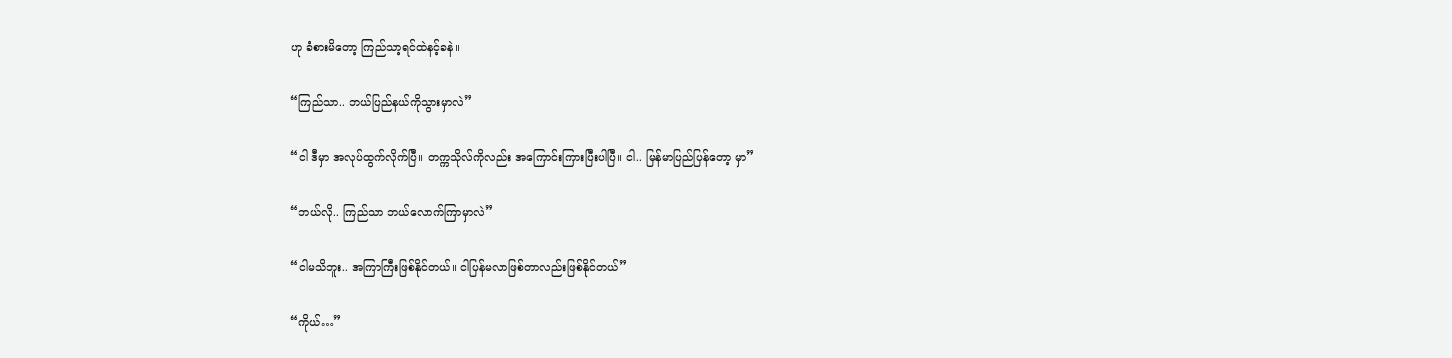ဟု ခံစားမိတော့ ကြည်သာ့ရင်ထဲနင့်ခနဲ။

“ကြည်သာ.. ဘယ်ပြည်နယ်ကိုသွားမှာလဲ”

“ငါ ဒီမှာ အလုပ်ထွက်လိုက်ပြီ။ တက္ကသိုလ်ကိုလည်း အကြောင်းကြားပြီးပါပြီ။ ငါ.. မြန်မာပြည်ပြန်တော့ မှာ”

“ဘယ်လို.. ကြည်သာ ဘယ်လောက်ကြာမှာလဲ”

“ငါမသိဘူး.. အကြာကြီးဖြစ်နိုင်တယ်။ ငါပြန်မလာဖြစ်တာလည်းဖြစ်နိုင်တယ်”

“ကိုယ်…”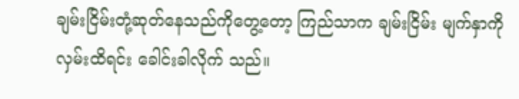ချမ်းငြိမ်းတုံ့ဆုတ်နေသည်ကိုတွေ့တော့ ကြည်သာက ချမ်းငြိမ်း မျက်နှာကိုလှမ်းထိရင်း ခေါင်းခါလိုက် သည်။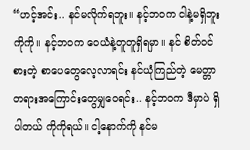“ဟင့်အင်း.. နင်မလိုက်ရဘူး။ နင့်ဘဝက ငါနဲ့မရှိဘူး ကိုကို။ နင့်ဘဝက ဝေယံနဲ့တူတူရှိရမှာ။ နင် စိတ်ဝင် စားတဲ့ စာပေတွေလေ့လာရင်း နင်ယုံကြည်တဲ့ မေတ္တာတရားအကြောင်းတွေမျှဝေရင်း.. နင့်ဘဝက ဒီမှာပဲ ရှိပါတယ် ကိုကိုရယ်။ ငါ့နောက်ကို နင်မ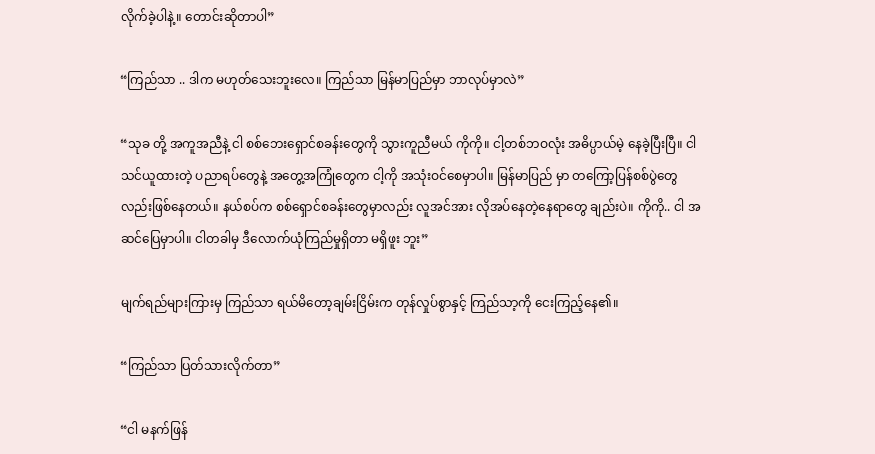လိုက်ခဲ့ပါနဲ့။ တောင်းဆိုတာပါ”

“ကြည်သာ .. ဒါက မဟုတ်သေးဘူးလေ။ ကြည်သာ မြန်မာပြည်မှာ ဘာလုပ်မှာလဲ”

“သုခ တို့ အကူအညီနဲ့ ငါ စစ်ဘေးရှောင်စခန်းတွေကို သွားကူညီမယ် ကိုကို။ ငါ့တစ်ဘဝလုံး အဓိပ္ပာယ်မဲ့ နေခဲ့ပြီးပြီ။ ငါ သင်ယူထားတဲ့ ပညာရပ်တွေနဲ့ အတွေ့အကြုံတွေက ငါ့ကို အသုံးဝင်စေမှာပါ။ မြန်မာပြည် မှာ တကြော့ပြန်စစ်ပွဲတွေလည်းဖြစ်နေတယ်။ နယ်စပ်က စစ်ရှောင်စခန်းတွေမှာလည်း လူအင်အား လိုအပ်နေတဲ့နေရာတွေ ချည်းပဲ။ ကိုကို.. ငါ အဆင်ပြေမှာပါ။ ငါတခါမှ ဒီလောက်ယုံကြည်မှုရှိတာ မရှိဖူး ဘူး”

မျက်ရည်များကြားမှ ကြည်သာ ရယ်မိတော့ချမ်းငြိမ်းက တုန်လှုပ်စွာနှင့် ကြည်သာ့ကို ငေးကြည့်နေ၏။

“ကြည်သာ ပြတ်သားလိုက်တာ”

“ငါ မနက်ဖြန်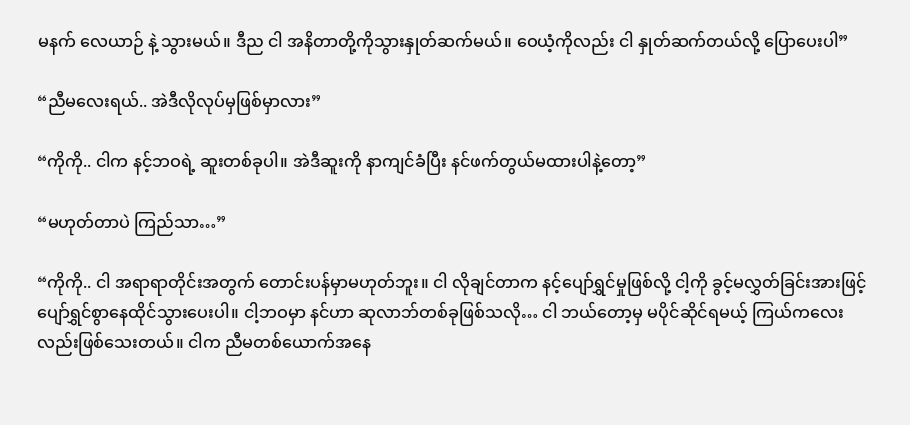မနက် လေယာဉ် နဲ့ သွားမယ်။ ဒီည ငါ အနိတာတို့ကိုသွားနှုတ်ဆက်မယ်။ ဝေယံ့ကိုလည်း ငါ နှုတ်ဆက်တယ်လို့ ပြောပေးပါ”

“ညီမလေးရယ်.. အဲဒီလိုလုပ်မှဖြစ်မှာလား”

“ကိုကို.. ငါက နင့်ဘဝရဲ့ ဆူးတစ်ခုပါ။ အဲဒီဆူးကို နာကျင်ခံပြီး နင်ဖက်တွယ်မထားပါနဲ့တော့”

“မဟုတ်တာပဲ ကြည်သာ…”

“ကိုကို.. ငါ အရာရာတိုင်းအတွက် တောင်းပန်မှာမဟုတ်ဘူး။ ငါ လိုချင်တာက နင့်ပျော်ရွှင်မှုဖြစ်လို့ ငါ့ကို ခွင့်မလွှတ်ခြင်းအားဖြင့် ပျော်ရွှင်စွာနေထိုင်သွားပေးပါ။ ငါ့ဘဝမှာ နင်ဟာ ဆုလာဘ်တစ်ခုဖြစ်သလို… ငါ ဘယ်တော့မှ မပိုင်ဆိုင်ရမယ့် ကြယ်ကလေးလည်းဖြစ်သေးတယ်။ ငါက ညီမတစ်ယောက်အနေ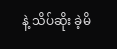နဲ့ သိပ်ဆိုး ခဲ့မိ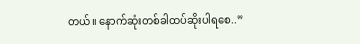တယ်။ နောက်ဆုံးတစ်ခါထပ်ဆိုးပါရစေ..”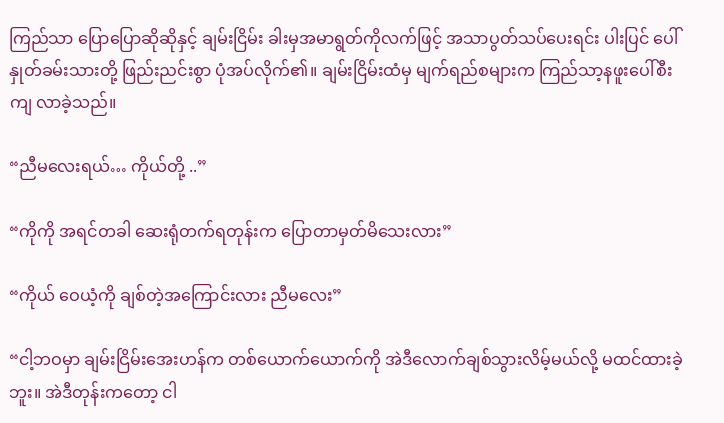ကြည်သာ ပြောပြောဆိုဆိုနှင့် ချမ်းငြိမ်း ခါးမှအမာရွတ်ကိုလက်ဖြင့် အသာပွတ်သပ်ပေးရင်း ပါးပြင် ပေါ် နှုတ်ခမ်းသားတို့ ဖြည်းညင်းစွာ ပုံအပ်လိုက်၏။ ချမ်းငြိမ်းထံမှ မျက်ရည်စများက ကြည်သာ့နဖူးပေါ်စီးကျ လာခဲ့သည်။

“ညီမလေးရယ်… ကိုယ်တို့ ..”

“ကိုကို အရင်တခါ ဆေးရုံတက်ရတုန်းက ပြောတာမှတ်မိသေးလား”

“ကိုယ် ဝေယံ့ကို ချစ်တဲ့အကြောင်းလား ညီမလေး”

“ငါ့ဘဝမှာ ချမ်းငြိမ်းအေးဟန်က တစ်ယောက်ယောက်ကို အဲဒီလောက်ချစ်သွားလိမ့်မယ်လို့ မထင်ထားခဲ့ ဘူး။ အဲဒီတုန်းကတော့ ငါ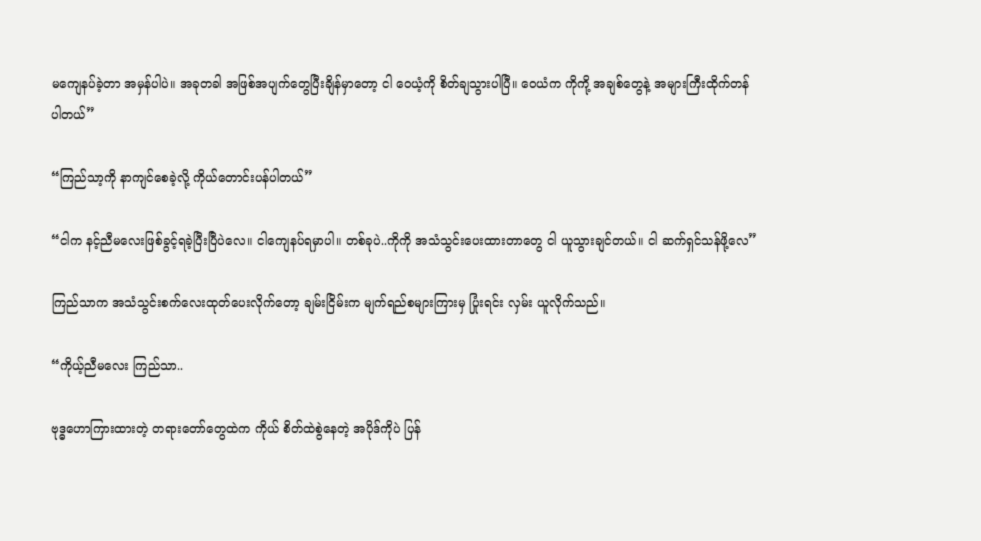မကျေနပ်ခဲ့တာ အမှန်ပါပဲ။ အခုတခါ အဖြစ်အပျက်တွေပြီးချိန်မှာတော့ ငါ ဝေယံ့ကို စိတ်ချသွားပါပြီ။ ဝေယံက ကိုကို့ အချစ်တွေနဲ့ အများကြီးထိုက်တန်ပါတယ်”

“ကြည်သာ့ကို နာကျင်စေခဲ့လို့ ကိုယ်တောင်းပန်ပါတယ်”

“ငါက နင့်ညီမလေးဖြစ်ခွင့်ရခဲ့ပြီးပြီပဲလေ။ ငါကျေနပ်ရမှာပါ။ တစ်ခုပဲ..ကိုကို အသံသွင်းပေးထားတာတွေ ငါ ယူသွားချင်တယ်။ ငါ ဆက်ရှင်သန်ဖို့လေ”

ကြည်သာက အသံသွင်းစက်လေးထုတ်ပေးလိုက်တော့ ချမ်းငြိမ်းက မျက်ရည်စများကြားမှ ပြုံးရင်း လှမ်း ယူလိုက်သည်။

“ကိုယ့်ညီမလေး ကြည်သာ..

ဗုဒ္ဓဟောကြားထားတဲ့ တရားတော်တွေထဲက ကိုယ် စိတ်ထဲစွဲနေတဲ့ အပိုဒ်ကိုပဲ ပြန်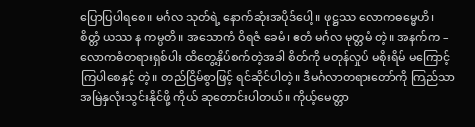ပြောပြပါရစေ။ မင်္ဂလ သုတ်ရဲ့ နောက်ဆုံးအပိုဒ်ပေါ့။ ဖုဋ္ဌဿ လောကဓမ္မေဟိ၊ စိတ္တံ ယဿ န ကမ္ပတိ။ အသောကံ ဝိရဇံ ခေမံ၊ ဧတံ မင်္ဂလ မုတ္တမံ တဲ့။ အနက်က – လောကဓံတရားရှစ်ပါး ထိတွေ့နှိပ်စက်တဲ့အခါ စိတ်ကို မတုန်လှုပ် မစိုးရိမ် မကြောင့်ကြပါစေနှင့် တဲ့။ တည်ငြိမ်စွာဖြင့် ရင်ဆိုင်ပါတဲ့။ ဒီမင်္ဂလာတရားတော်ကို ကြည်သာ အမြဲနှလုံးသွင်းနိုင်ဖို့ ကိုယ် ဆုတောင်းပါတယ်။ ကိုယ့်မေတ္တာ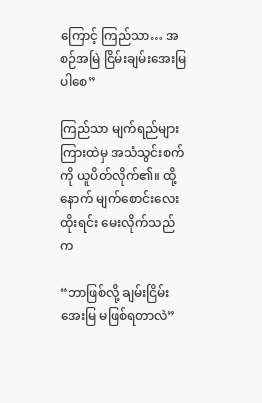ကြောင့် ကြည်သာ… အစဉ်အမြဲ ငြိမ်းချမ်းအေးမြပါစေ”

ကြည်သာ မျက်ရည်များကြားထဲမှ အသံသွင်းစက်ကို ယူပိတ်လိုက်၏။ ထို့နောက် မျက်စောင်းလေးထိုးရင်း မေးလိုက်သည်က

“ဘာဖြစ်လို့ ချမ်းငြိမ်းအေးမြ မဖြစ်ရတာလဲ”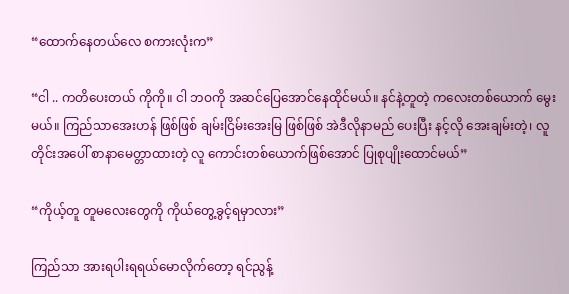“ထောက်နေတယ်လေ စကားလုံးက”

“ငါ .. ကတိပေးတယ် ကိုကို။ ငါ ဘဝကို အဆင်ပြေအောင်နေထိုင်မယ်။ နင်နဲ့တူတဲ့ ကလေးတစ်ယောက် မွေးမယ်။ ကြည်သာအေးဟန် ဖြစ်ဖြစ် ချမ်းငြိမ်းအေးမြ ဖြစ်ဖြစ် အဲဒီလိုနာမည် ပေးပြီး နင့်လို အေးချမ်းတဲ့၊ လူတိုင်းအပေါ် စာနာမေတ္တာထားတဲ့ လူ ကောင်းတစ်ယောက်ဖြစ်အောင် ပြုစုပျိုးထောင်မယ်”

“ကိုယ့်တူ တူမလေးတွေကို ကိုယ်တွေ့ခွင့်ရမှာလား”

ကြည်သာ အားရပါးရရယ်မောလိုက်တော့ ရင်ညွန့်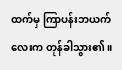ထက်မှ ကြာပန်းဘယက်လေးက တုန်ခါသွား၏။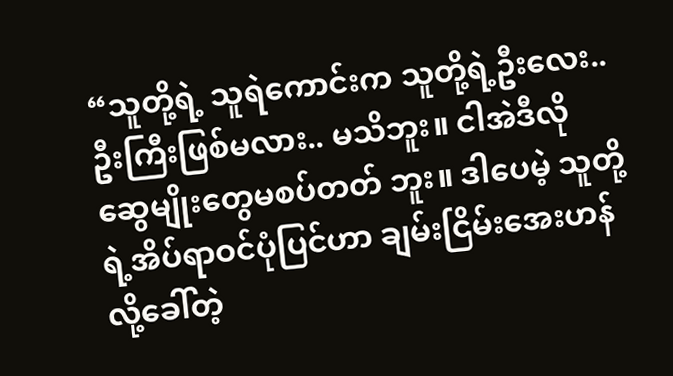“သူတို့ရဲ့ သူရဲကောင်းက သူတို့ရဲ့ဦးလေး.. ဦးကြီးဖြစ်မလား.. မသိဘူး။ ငါအဲဒီလို ဆွေမျိုးတွေမစပ်တတ် ဘူး။ ဒါပေမဲ့ သူတို့ရဲ့အိပ်ရာဝင်ပုံပြင်ဟာ ချမ်းငြိမ်းအေးဟန်လို့ခေါ်တဲ့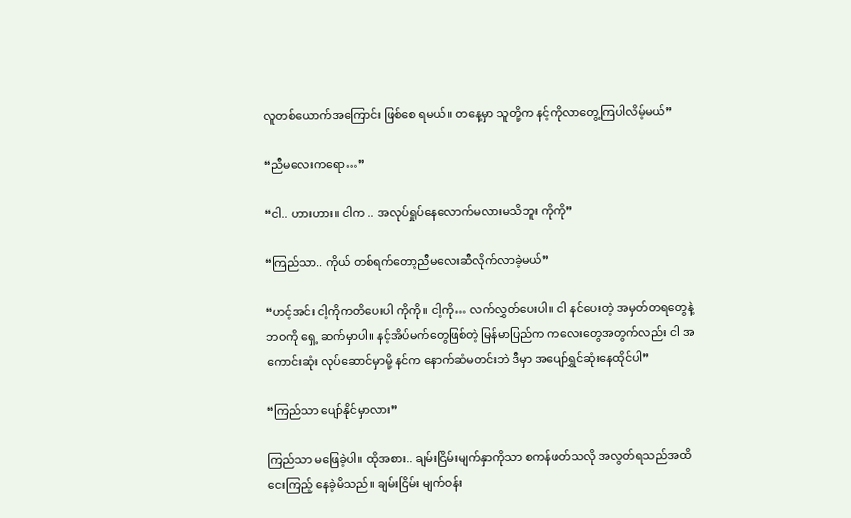လူတစ်ယောက်အကြောင်း ဖြစ်စေ ရမယ်။ တနေ့မှာ သူတို့က နင့်ကိုလာတွေ့ကြပါလိမ့်မယ်”

“ညီမလေးကရော…”

“ငါ.. ဟားဟား။ ငါက .. အလုပ်ရှုပ်နေလောက်မလားမသိဘူး ကိုကို”

“ကြည်သာ.. ကိုယ် တစ်ရက်တော့ညီမလေးဆီလိုက်လာခဲ့မယ်”

“ဟင့်အင်း ငါ့ကိုကတိပေးပါ ကိုကို။ ငါ့ကို… လက်လွှတ်ပေးပါ။ ငါ နင်ပေးတဲ့ အမှတ်တရတွေနဲ့ ဘဝကို ရှေ့ ဆက်မှာပါ။ နင့်အိပ်မက်တွေဖြစ်တဲ့ မြန်မာပြည်က ကလေးတွေအတွက်လည်း ငါ အကောင်းဆုံး လုပ်ဆောင်မှာမို့ နင်က နောက်ဆံမတင်းဘဲ ဒီမှာ အပျော်ရွှင်ဆုံးနေထိုင်ပါ”

“ကြည်သာ ပျော်နိုင်မှာလား”

ကြည်သာ မဖြေခဲ့ပါ။ ထိုအစား.. ချမ်းငြိမ်းမျက်နှာကိုသာ စကန်ဖတ်သလို အလွတ်ရသည်အထိ ငေးကြည့် နေခဲ့မိသည်။ ချမ်းငြိမ်း မျက်ဝန်း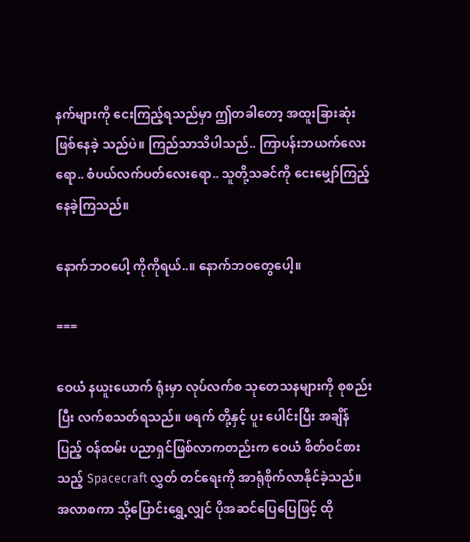နက်များကို ငေးကြည့်ရသည်မှာ ဤတခါတော့ အထူးခြားဆုံးဖြစ်နေခဲ့ သည်ပဲ။ ကြည်သာသိပါသည်.. ကြာပန်းဘယက်လေးရော.. စံပယ်လက်ပတ်လေးရော.. သူတို့သခင်ကို ငေးမျှော်ကြည့်နေခဲ့ကြသည်။

နောက်ဘဝပေါ့ ကိုကိုရယ်..။ နောက်ဘဝတွေပေါ့။

===

ဝေယံ နယူးယောက် ရုံးမှာ လုပ်လက်စ သုတေသနများကို စုစည်းပြီး လက်စသတ်ရသည်။ ဖရက် တို့နှင့် ပူး ပေါင်းပြီး အချိန်ပြည့် ဝန်ထမ်း ပညာရှင်ဖြစ်လာကတည်းက ဝေယံ စိတ်ဝင်စားသည့် Spacecraft လွှတ် တင်ရေးကို အာရုံစိုက်လာနိုင်ခဲ့သည်။ အလာစကာ သို့ပြောင်းရွှေ့လျှင် ပိုအဆင်ပြေပြေဖြင့် ထို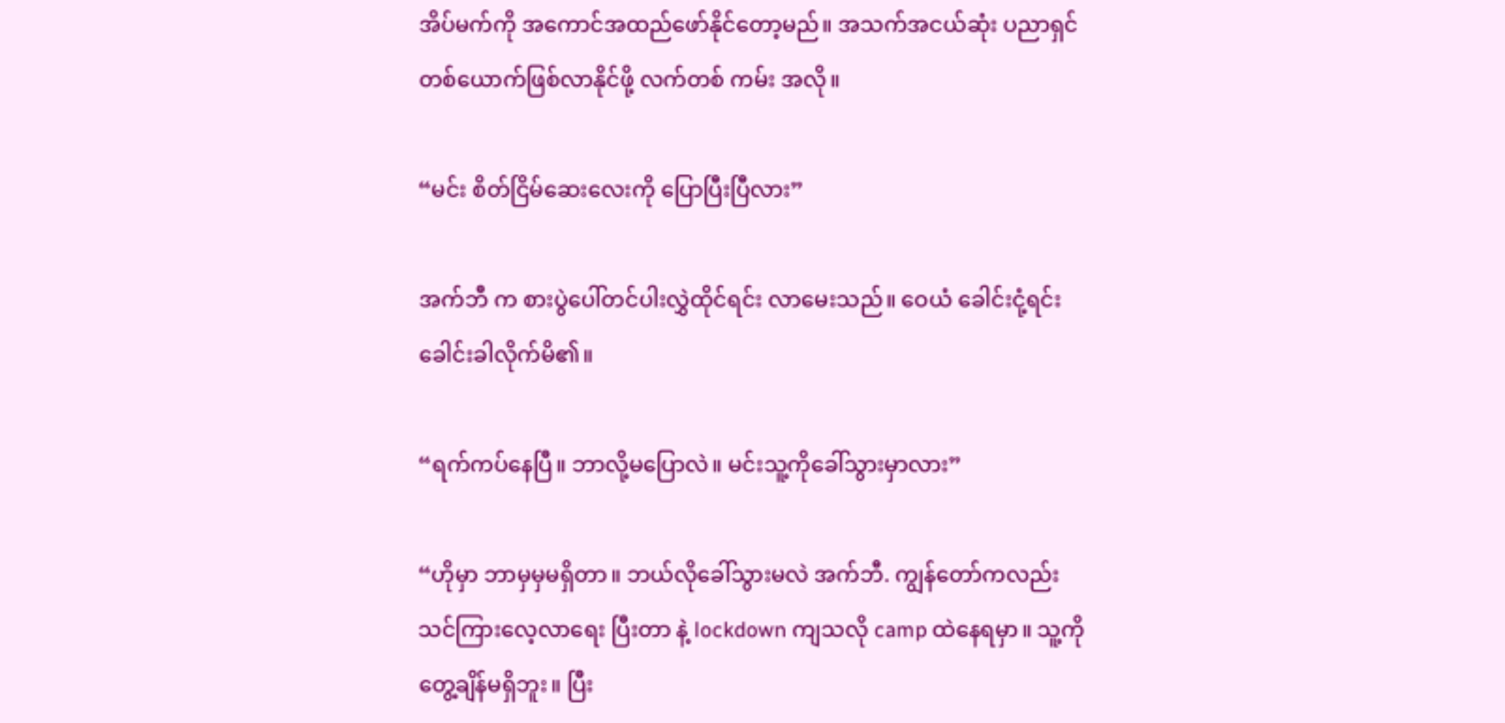အိပ်မက်ကို အကောင်အထည်ဖော်နိုင်တော့မည်။ အသက်အငယ်ဆုံး ပညာရှင်တစ်ယောက်ဖြစ်လာနိုင်ဖို့ လက်တစ် ကမ်း အလို။

“မင်း စိတ်ငြိမ်ဆေးလေးကို ပြောပြီးပြီလား”

အက်ဘီ က စားပွဲပေါ်တင်ပါးလွှဲထိုင်ရင်း လာမေးသည်။ ဝေယံ ခေါင်းငုံ့ရင်း ခေါင်းခါလိုက်မိ၏။

“ရက်ကပ်နေပြီ။ ဘာလို့မပြောလဲ။ မင်းသူ့ကိုခေါ်သွားမှာလား”

“ဟိုမှာ ဘာမှမှမရှိတာ။ ဘယ်လိုခေါ်သွားမလဲ အက်ဘီ. ကျွန်တော်ကလည်း သင်ကြားလေ့လာရေး ပြီးတာ နဲ့ lockdown ကျသလို camp ထဲနေရမှာ။ သူ့ကိုတွေ့ချိန်မရှိဘူး။ ပြီး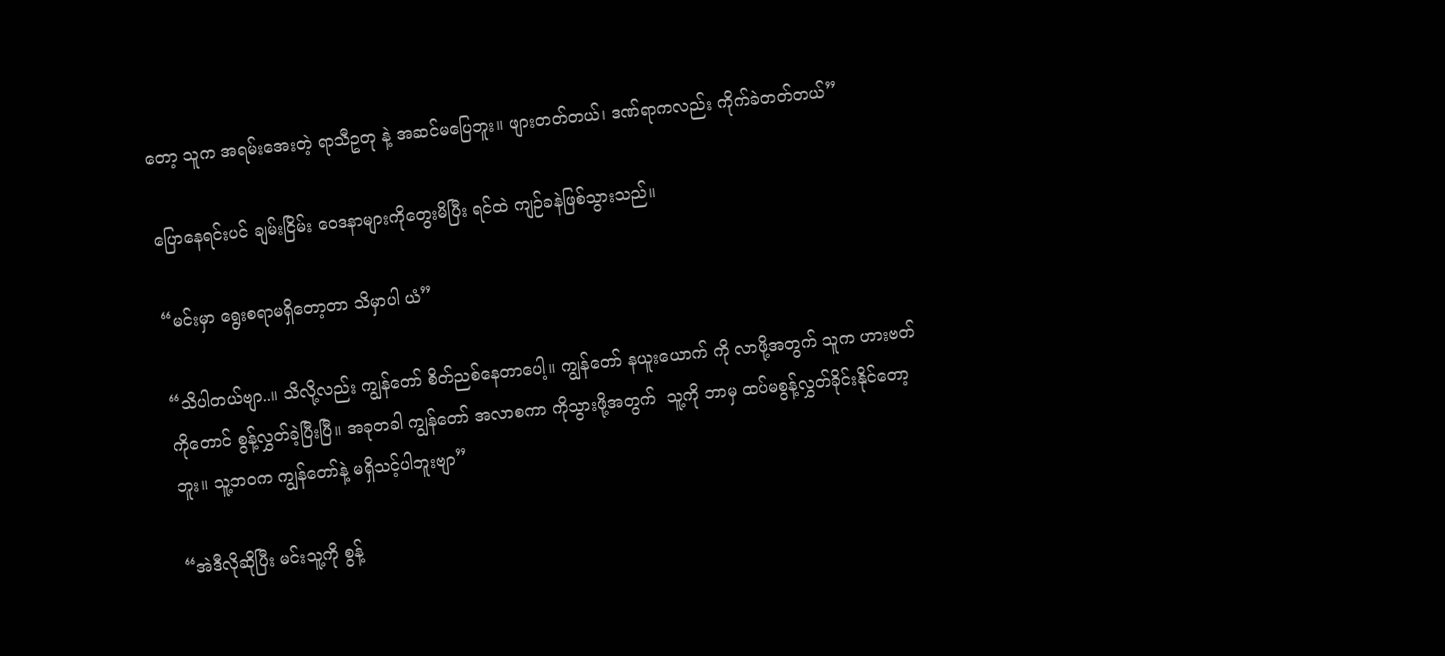တော့ သူက အရမ်းအေးတဲ့ ရာသီဥတု နဲ့ အဆင်မပြေဘူး။ ဖျားတတ်တယ်၊ ဒဏ်ရာကလည်း ကိုက်ခဲတတ်တယ်”

ပြောနေရင်းပင် ချမ်းငြိမ်း ဝေဒနာများကိုတွေးမိပြီး ရင်ထဲ ကျဉ်ခနဲဖြစ်သွားသည်။

“မင်းမှာ ရွေးစရာမရှိတော့တာ သိမှာပါ ယံ”

“သိပါတယ်ဗျာ..။ သိလို့လည်း ကျွန်တော် စိတ်ညစ်နေတာပေါ့။ ကျွန်တော် နယူးယောက် ကို လာဖို့အတွက် သူက ဟားဗတ်ကိုတောင် စွန့်လွှတ်ခဲ့ပြီးပြီ။ အခုတခါ ကျွန်တော် အလာစကာ ကိုသွားဖို့အတွက်  သူ့ကို ဘာမှ ထပ်မစွန့်လွှတ်ခိုင်းနိုင်တော့ဘူး။ သူ့ဘဝက ကျွန်တော်နဲ့ မရှိသင့်ပါဘူးဗျာ”

“အဲဒီလိုဆိုပြီး မင်းသူ့ကို စွန့်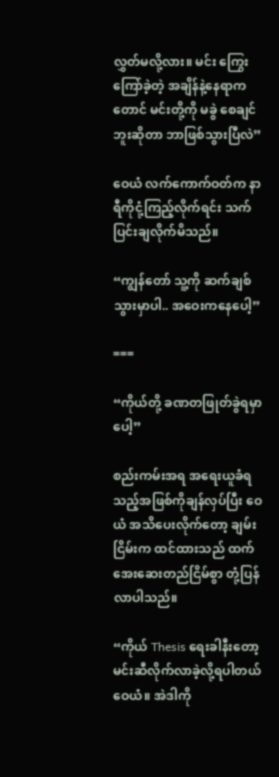လွှတ်မလို့လား။ မင်း ကြွေးကြော်ခဲ့တဲ့ အချိန်နဲ့နေရာကတောင် မင်းတို့ကို မခွဲ စေချင်ဘူးဆိုတာ ဘာဖြစ်သွားပြီလဲ”

ဝေယံ လက်ကောက်ဝတ်က နာရီကိုငုံ့ကြည့်လိုက်ရင်း သက်ပြင်းချလိုက်မိသည်။

“ကျွန်တော် သူ့ကို ဆက်ချစ်သွားမှာပါ.. အဝေးကနေပေါ့”

===

“ကိုယ်တို့ ခဏတဖြုတ်ခွဲရမှာပေါ့”

စည်းကမ်းအရ အရေးယူခံရသည့်အဖြစ်ကိုချန်လှပ်ပြီး ဝေယံ အသိပေးလိုက်တော့ ချမ်းငြိမ်းက ထင်ထားသည် ထက် အေးဆေးတည်ငြိမ်စွာ တုံ့ပြန်လာပါသည်။

“ကိုယ် Thesis ရေးခါနီးတော့ မင်းဆီလိုက်လာခဲ့လို့ရပါတယ် ဝေယံ။ အဲဒါကို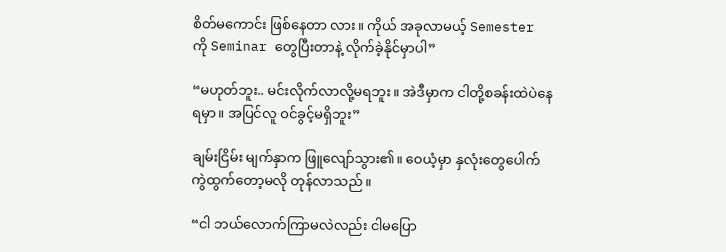စိတ်မကောင်း ဖြစ်နေတာ လား။ ကိုယ် အခုလာမယ့် Semester ကို Seminar တွေပြီးတာနဲ့ လိုက်ခဲ့နိုင်မှာပါ”

“မဟုတ်ဘူး.. မင်းလိုက်လာလို့မရဘူး။ အဲဒီမှာက ငါတို့စခန်းထဲပဲနေရမှာ။ အပြင်လူ ဝင်ခွင့်မရှိဘူး”

ချမ်းငြိမ်း မျက်နှာက ဖြူလျော်သွား၏။ ဝေယံ့မှာ နှလုံးတွေပေါက်ကွဲထွက်တော့မလို တုန်လာသည်။

“ငါ ဘယ်လောက်ကြာမလဲလည်း ငါမပြော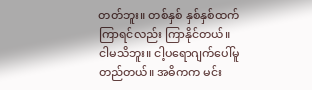တတ်ဘူး။ တစ်နှစ် နှစ်နှစ်ထက် ကြာရင်လည်း ကြာနိုင်တယ်။ ငါမသိဘူး။ ငါ့ပရောဂျက်ပေါ်မူတည်တယ်။ အဓိကက မင်း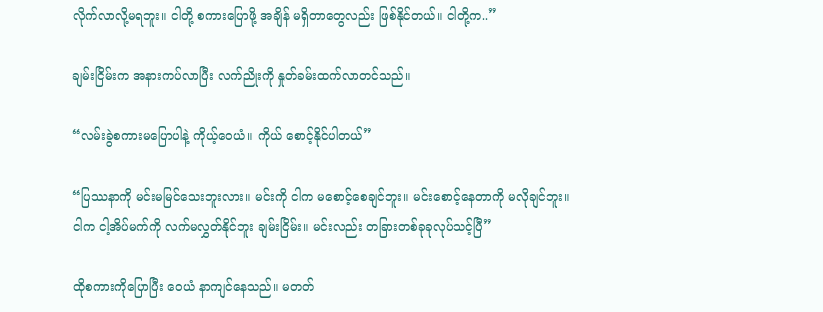လိုက်လာလို့မရဘူး။ ငါတို့ စကားပြောဖို့ အချိန် မရှိတာတွေလည်း ဖြစ်နိုင်တယ်။ ငါတို့က..”

ချမ်းငြိမ်းက အနားကပ်လာပြီး လက်ညိုးကို နှုတ်ခမ်းထက်လာတင်သည်။

“လမ်းခွဲစကားမပြောပါနဲ့ ကိုယ့်ဝေယံ။ ကိုယ် စောင့်နိုင်ပါတယ်”

“ပြဿနာကို မင်းမမြင်သေးဘူးလား။ မင်းကို ငါက မစောင့်စေချင်ဘူး။ မင်းစောင့်နေတာကို မလိုချင်ဘူး။ ငါက ငါ့အိပ်မက်ကို လက်မလွှတ်နိုင်ဘူး ချမ်းငြိမ်း။ မင်းလည်း တခြားတစ်ခုခုလုပ်သင့်ပြီ”

ထိုစကားကိုပြောပြီး ဝေယံ နာကျင်နေသည်။ မတတ်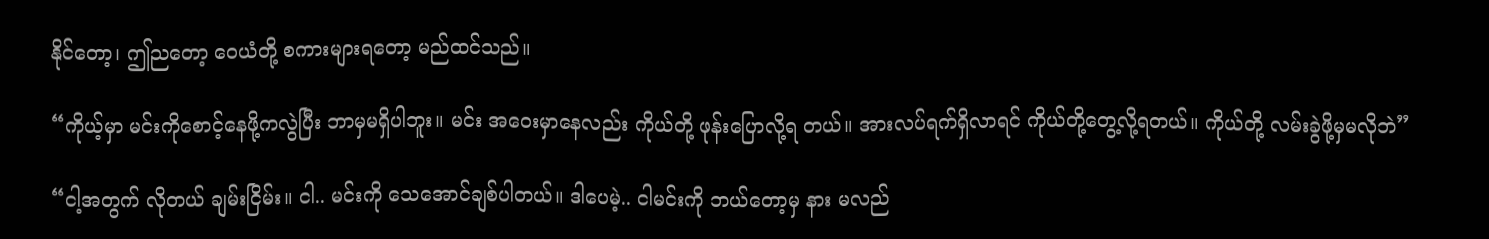နိုင်တော့၊ ဤညတော့ ဝေယံတို့ စကားများရတော့ မည်ထင်သည်။

“ကိုယ့်မှာ မင်းကိုစောင့်နေဖို့ကလွဲပြီး ဘာမှမရှိပါဘူး။ မင်း အဝေးမှာနေလည်း ကိုယ်တို့ ဖုန်းပြောလို့ရ တယ်။ အားလပ်ရက်ရှိလာရင် ကိုယ်တို့တွေ့လို့ရတယ်။ ကိုယ်တို့ လမ်းခွဲဖို့မှမလိုဘဲ”

“ငါ့အတွက် လိုတယ် ချမ်းငြိမ်း။ ငါ.. မင်းကို သေအောင်ချစ်ပါတယ်။ ဒါပေမဲ့.. ငါမင်းကို ဘယ်တော့မှ နား မလည်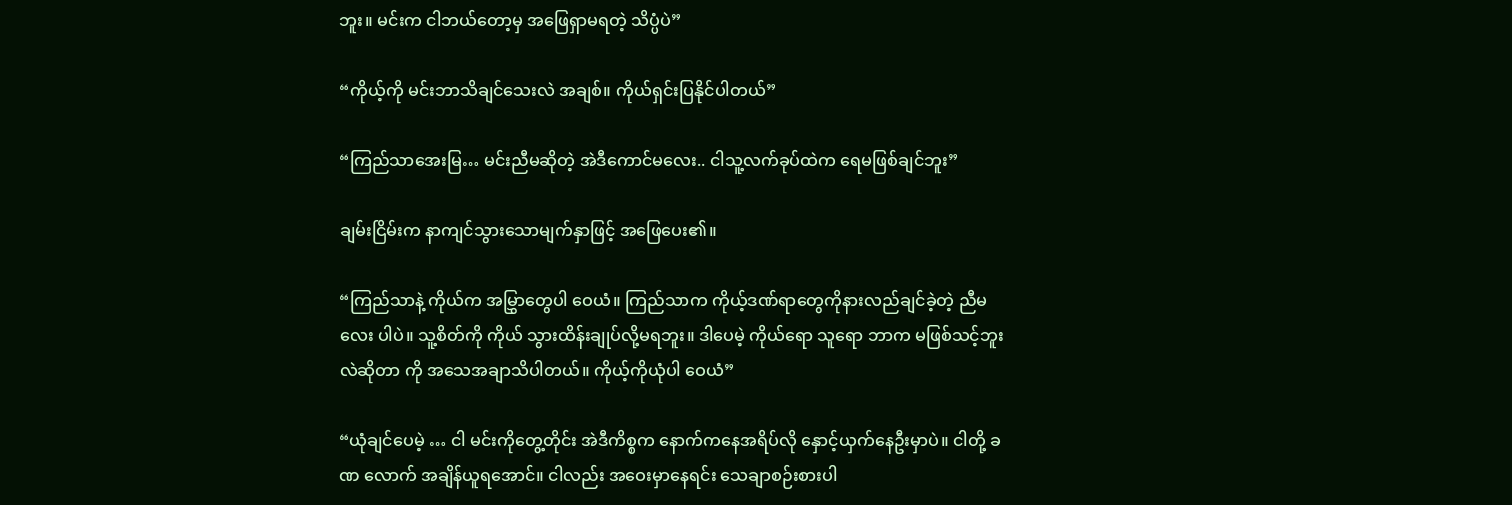ဘူး။ မင်းက ငါဘယ်တော့မှ အဖြေရှာမရတဲ့ သိပ္ပံပဲ”

“ကိုယ့်ကို မင်းဘာသိချင်သေးလဲ အချစ်။ ကိုယ်ရှင်းပြနိုင်ပါတယ်”

“ကြည်သာအေးမြ… မင်းညီမဆိုတဲ့ အဲဒီကောင်မလေး.. ငါသူ့လက်ခုပ်ထဲက ရေမဖြစ်ချင်ဘူး”

ချမ်းငြိမ်းက နာကျင်သွားသောမျက်နှာဖြင့် အဖြေပေး၏။

“ကြည်သာနဲ့ ကိုယ်က အမြွှာတွေပါ ဝေယံ။ ကြည်သာက ကိုယ့်ဒဏ်ရာတွေကိုနားလည်ချင်ခဲ့တဲ့ ညီမလေး ပါပဲ။ သူ့စိတ်ကို ကိုယ် သွားထိန်းချုပ်လို့မရဘူး။ ဒါပေမဲ့ ကိုယ်ရော သူရော ဘာက မဖြစ်သင့်ဘူးလဲဆိုတာ ကို အသေအချာသိပါတယ်။ ကိုယ့်ကိုယုံပါ ဝေယံ”

“ယုံချင်ပေမဲ့ … ငါ မင်းကိုတွေ့တိုင်း အဲဒီကိစ္စက နောက်ကနေအရိပ်လို နှောင့်ယှက်နေဦးမှာပဲ။ ငါတို့ ခဏ လောက် အချိန်ယူရအောင်။ ငါလည်း အဝေးမှာနေရင်း သေချာစဉ်းစားပါ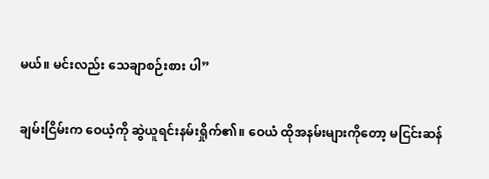မယ်။ မင်းလည်း သေချာစဉ်းစား ပါ”

ချမ်းငြိမ်းက ဝေယံ့ကို ဆွဲယူရင်းနမ်းရှိုက်၏။ ဝေယံ ထိုအနမ်းများကိုတော့ မငြင်းဆန်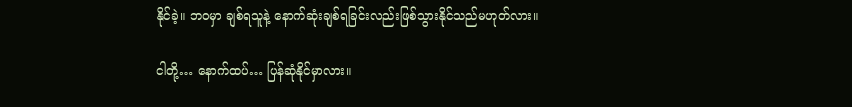နိုင်ခဲ့။ ဘဝမှာ ချစ်ရသူနဲ့ နောက်ဆုံးချစ်ရခြင်းလည်းဖြစ်သွားနိုင်သည်မဟုတ်လား။

ငါတို့… နောက်ထပ်… ပြန်ဆုံနိုင်မှာလား။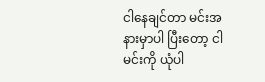ငါနေချင်တာ မင်းအနားမှာပါ ပြီးတော့ ငါမင်းကို ယုံပါ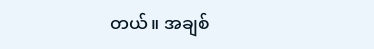တယ်။ အချစ်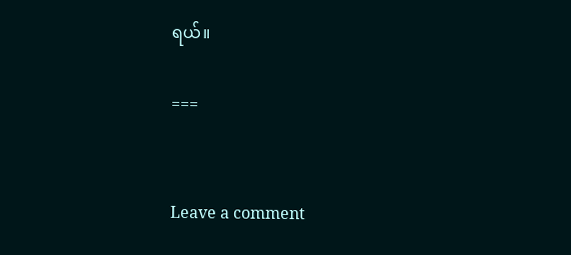ရယ်။

===


Leave a comment